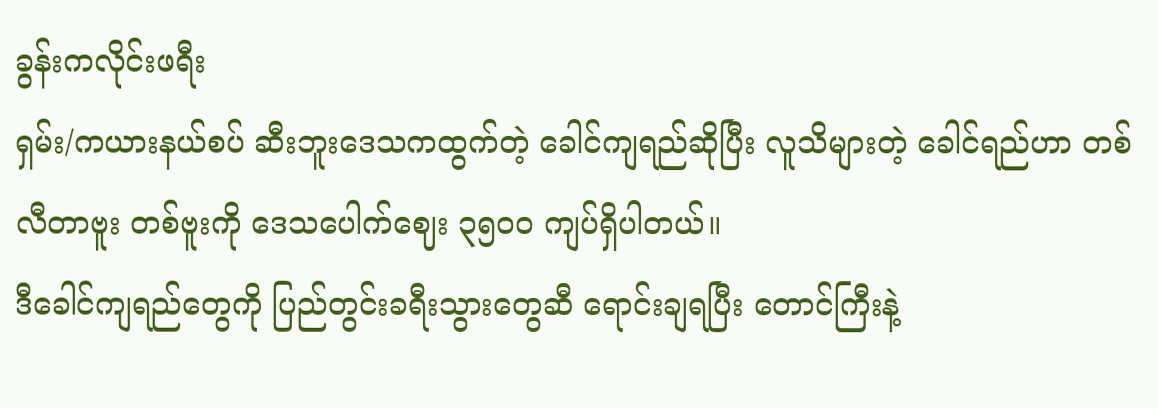ခွန်းကလိုင်းဖရီး
ရှမ်း/ကယားနယ်စပ် ဆီးဘူးဒေသကထွက်တဲ့ ခေါင်ကျရည်ဆိုပြီး လူသိများတဲ့ ခေါင်ရည်ဟာ တစ်လီတာဗူး တစ်ဗူးကို ဒေသပေါက်ဈေး ၃၅၀၀ ကျပ်ရှိပါတယ်။
ဒီခေါင်ကျရည်တွေကို ပြည်တွင်းခရီးသွားတွေဆီ ရောင်းချရပြီး တောင်ကြီးနဲ့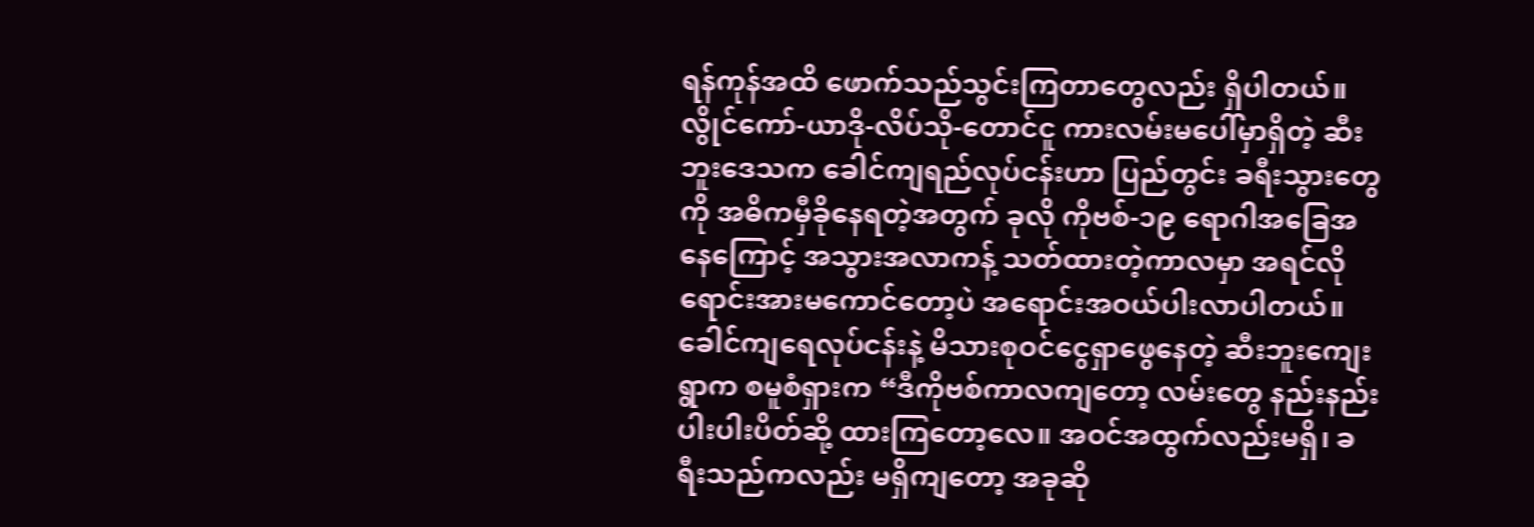ရန်ကုန်အထိ ဖောက်သည်သွင်းကြတာတွေလည်း ရှိပါတယ်။
လွိုင်ကော်-ယာဒို-လိပ်သို-တောင်ငူ ကားလမ်းမပေါ်မှာရှိတဲ့ ဆီးဘူးဒေသက ခေါင်ကျရည်လုပ်ငန်းဟာ ပြည်တွင်း ခရီးသွားတွေကို အဓိကမှီခိုနေရတဲ့အတွက် ခုလို ကိုဗစ်-၁၉ ရောဂါအခြေအနေကြောင့် အသွားအလာကန့် သတ်ထားတဲ့ကာလမှာ အရင်လိုရောင်းအားမကောင်တော့ပဲ အရောင်းအဝယ်ပါးလာပါတယ်။
ခေါင်ကျရေလုပ်ငန်းနဲ့ မိသားစုဝင်ငွေရှာဖွေနေတဲ့ ဆီးဘူးကျေးရွာက စမူစံရှားက “ဒီကိုဗစ်ကာလကျတော့ လမ်းတွေ နည်းနည်းပါးပါးပိတ်ဆို့ ထားကြတော့လေ။ အဝင်အထွက်လည်းမရှိ၊ ခရီးသည်ကလည်း မရှိကျတော့ အခုဆို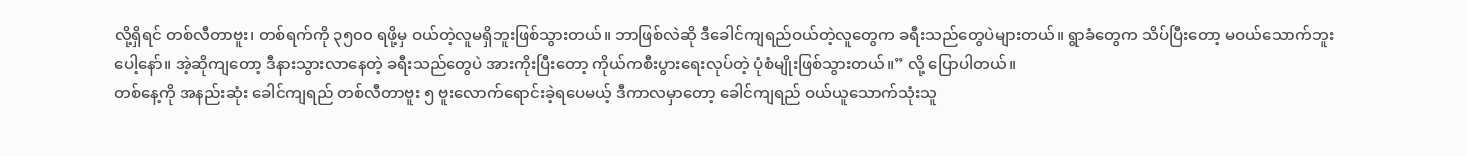လို့ရှိရင် တစ်လီတာဗူး၊ တစ်ရက်ကို ၃၅၀၀ ရဖို့မှ ဝယ်တဲ့လူမရှိဘူးဖြစ်သွားတယ်။ ဘာဖြစ်လဲဆို ဒီခေါင်ကျရည်ဝယ်တဲ့လူတွေက ခရီးသည်တွေပဲများတယ်။ ရွာခံတွေက သိပ်ပြီးတော့ မဝယ်သောက်ဘူး ပေါ့နော်။ အဲ့ဆိုကျတော့ ဒီနားသွားလာနေတဲ့ ခရီးသည်တွေပဲ အားကိုးပြီးတော့ ကိုယ်ကစီးပွားရေးလုပ်တဲ့ ပုံစံမျိုးဖြစ်သွားတယ်။” လို့ ပြောပါတယ်။
တစ်နေ့ကို အနည်းဆုံး ခေါင်ကျရည် တစ်လီတာဗူး ၅ ဗူးလောက်ရောင်းခဲ့ရပေမယ့် ဒီကာလမှာတော့ ခေါင်ကျရည် ဝယ်ယူသောက်သုံးသူ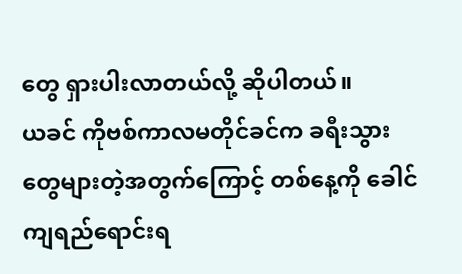တွေ ရှားပါးလာတယ်လို့ ဆိုပါတယ်။
ယခင် ကိုဗစ်ကာလမတိုင်ခင်က ခရီးသွားတွေများတဲ့အတွက်ကြောင့် တစ်နေ့ကို ခေါင်ကျရည်ရောင်းရ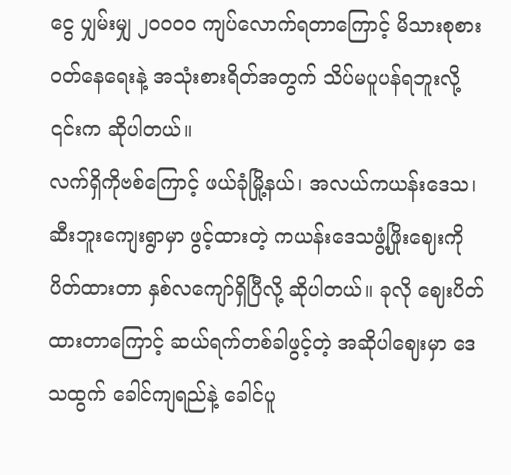ငွေ ပျှမ်းမျှ ၂၀၀၀၀ ကျပ်လောက်ရတာကြောင့် မိသားစုစားဝတ်နေရေးနဲ့ အသုံးစားရိတ်အတွက် သိပ်မပူပန်ရဘူးလို့ ၎င်းက ဆိုပါတယ်။
လက်ရှိကိုဗစ်ကြောင့် ဖယ်ခုံမြို့နယ်၊ အလယ်ကယန်းဒေသ၊ ဆီးဘူးကျေးရွာမှာ ဖွင့်ထားတဲ့ ကယန်းဒေသဖွံ့ဖြိုးဈေးကို ပိတ်ထားတာ နှစ်လကျော်ရှိပြီလို့ ဆိုပါတယ်။ ခုလို ဈေးပိတ်ထားတာကြောင့် ဆယ်ရက်တစ်ခါဖွင့်တဲ့ အဆိုပါဈေးမှာ ဒေသထွက် ခေါင်ကျရည်နဲ့ ခေါင်ပူ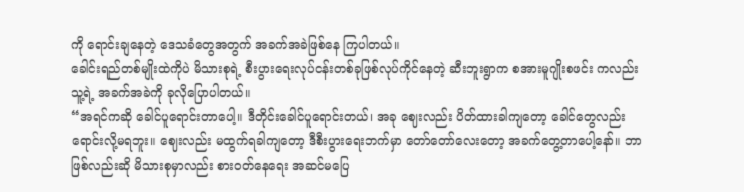ကို ရောင်းချနေတဲ့ ဒေသခံတွေအတွက် အခက်အခဲဖြစ်နေ ကြပါတယ်။
ခေါင်းရည်တစ်မျိုးထဲကိုပဲ မိသားစုရဲ့ စီးပွားရေးလုပ်ငန်းတစ်ခုဖြစ်လုပ်ကိုင်နေတဲ့ ဆီးဘူးရွာက စအားမူဂျိုးစဖင်း ကလည်း သူ့ရဲ့ အခက်အခဲကို ခုလိုပြောပါတယ်။
“အရင်ကဆို ခေါင်ပူရောင်းတာပေါ့။ ဒီတိုင်းခေါင်ပူရောင်းတယ်၊ အခု ဈေးလည်း ပိတ်ထားခါကျတော့ ခေါင်တွေလည်း ရောင်းလို့မရဘူး။ ဈေးလည်း မထွက်ရခါကျတော့ ဒီစီးပွားရေးဘက်မှာ တော်တော်လေးတော့ အခက်တွေ့တာပေါ့နော်။ ဘာဖြစ်လည်းဆို မိသားစုမှာလည်း စားဝတ်နေရေး အဆင်မပြေ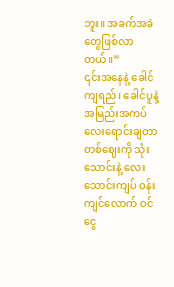ဘူး။ အခက်အခဲ တွေဖြစ်လာတယ်။”
၎င်းအနေနဲ့ ခေါင်ကျရည်၊ ခေါင်ပူနဲ့ အမြည်းအကပ်လေးရောင်းချတာ တစ်ဈေးကို သုံးသောင်းနဲ့ လေးသောင်းကျပ် ဝန်းကျင်လောက် ဝင်ငွေ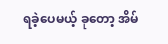ရခဲ့ပေမယ့် ခုတော့ အိမ်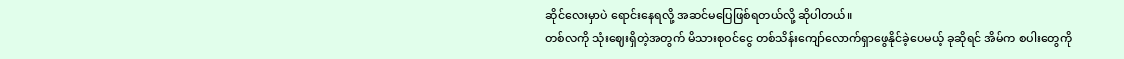ဆိုင်လေးမှာပဲ ရောင်းနေရလို့ အဆင်မပြေဖြစ်ရတယ်လို့ ဆိုပါတယ်။
တစ်လကို သုံးဈေးရှိတဲ့အတွက် မိသားစုဝင်ငွေ တစ်သိန်းကျော်လောက်ရှာဖွေနိုင်ခဲ့ပေမယ့် ခုဆိုရင် အိမ်က စပါးတွေကို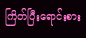ကြိတ်ပြီးရောင်းစား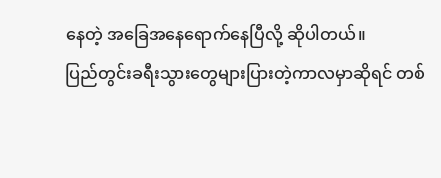နေတဲ့ အခြေအနေရောက်နေပြီလို့ ဆိုပါတယ်။
ပြည်တွင်းခရီးသွားတွေများပြားတဲ့ကာလမှာဆိုရင် တစ်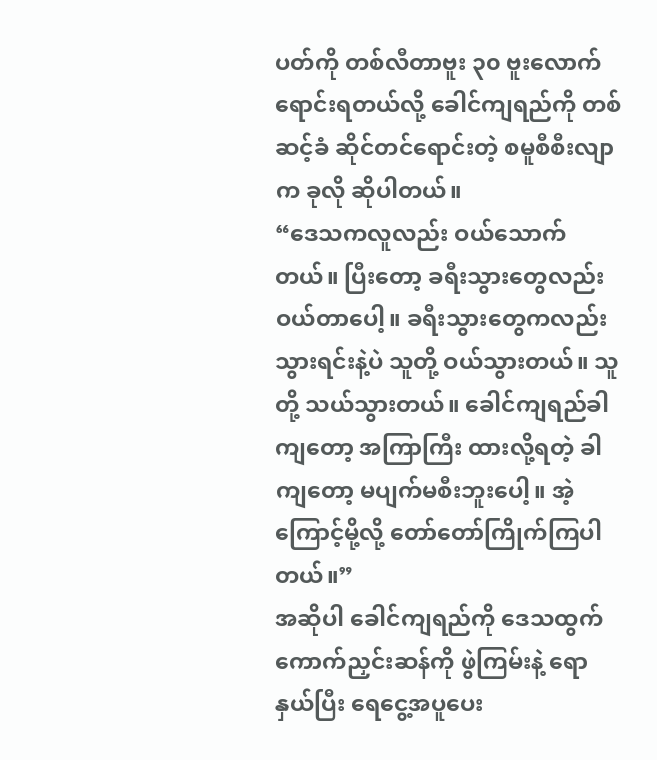ပတ်ကို တစ်လီတာဗူး ၃၀ ဗူးလောက် ရောင်းရတယ်လို့ ခေါင်ကျရည်ကို တစ်ဆင့်ခံ ဆိုင်တင်ရောင်းတဲ့ စမူစီစီးလျာက ခုလို ဆိုပါတယ်။
“ဒေသကလူလည်း ဝယ်သောက်တယ်။ ပြီးတော့ ခရီးသွားတွေလည်း ဝယ်တာပေါ့။ ခရီးသွားတွေကလည်း သွားရင်းနဲ့ပဲ သူတို့ ဝယ်သွားတယ်။ သူတို့ သယ်သွားတယ်။ ခေါင်ကျရည်ခါကျတော့ အကြာကြီး ထားလို့ရတဲ့ ခါကျတော့ မပျက်မစီးဘူးပေါ့။ အဲ့ကြောင့်မို့လို့ တော်တော်ကြိုက်ကြပါတယ်။”
အဆိုပါ ခေါင်ကျရည်ကို ဒေသထွက် ကောက်ညှင်းဆန်ကို ဖွဲကြမ်းနဲ့ ရောနှယ်ပြီး ရေငွေ့အပူပေး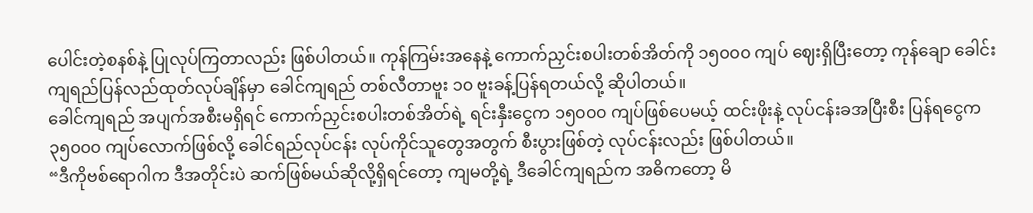ပေါင်းတဲ့စနစ်နဲ့ ပြုလုပ်ကြတာလည်း ဖြစ်ပါတယ်။ ကုန်ကြမ်းအနေနဲ့ ကောက်ညှင်းစပါးတစ်အိတ်ကို ၁၅၀၀၀ ကျပ် ဈေးရှိပြီးတော့ ကုန်ချော ခေါင်းကျရည်ပြန်လည်ထုတ်လုပ်ချိန်မှာ ခေါင်ကျရည် တစ်လီတာဗူး ၁၀ ဗူးခန့်ပြန်ရတယ်လို့ ဆိုပါတယ်။
ခေါင်ကျရည် အပျက်အစီးမရှိရင် ကောက်ညှင်းစပါးတစ်အိတ်ရဲ့ ရင်းနှီးငွေက ၁၅၀၀၀ ကျပ်ဖြစ်ပေမယ့် ထင်းဖိုးနဲ့ လုပ်ငန်းခအပြီးစီး ပြန်ရငွေက ၃၅၀၀၀ ကျပ်လောက်ဖြစ်လို့ ခေါင်ရည်လုပ်ငန်း လုပ်ကိုင်သူတွေအတွက် စီးပွားဖြစ်တဲ့ လုပ်ငန်းလည်း ဖြစ်ပါတယ်။
“ဒီကိုဗစ်ရောဂါက ဒီအတိုင်းပဲ ဆက်ဖြစ်မယ်ဆိုလို့ရှိရင်တော့ ကျမတို့ရဲ့ ဒီခေါင်ကျရည်က အဓိကတော့ မိ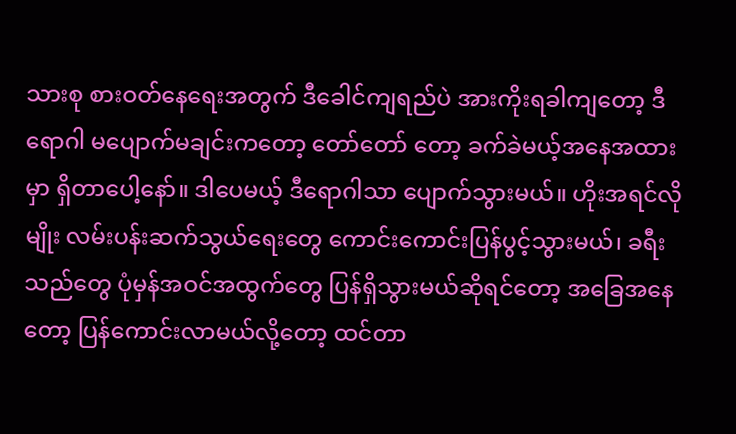သားစု စားဝတ်နေရေးအတွက် ဒီခေါင်ကျရည်ပဲ အားကိုးရခါကျတော့ ဒီရောဂါ မပျောက်မချင်းကတော့ တော်တော် တော့ ခက်ခဲမယ့်အနေအထားမှာ ရှိတာပေါ့နော်။ ဒါပေမယ့် ဒီရောဂါသာ ပျောက်သွားမယ်။ ဟိုးအရင်လိုမျိုး လမ်းပန်းဆက်သွယ်ရေးတွေ ကောင်းကောင်းပြန်ပွင့်သွားမယ်၊ ခရီးသည်တွေ ပုံမှန်အဝင်အထွက်တွေ ပြန်ရှိသွားမယ်ဆိုရင်တော့ အခြေအနေတော့ ပြန်ကောင်းလာမယ်လို့တော့ ထင်တာ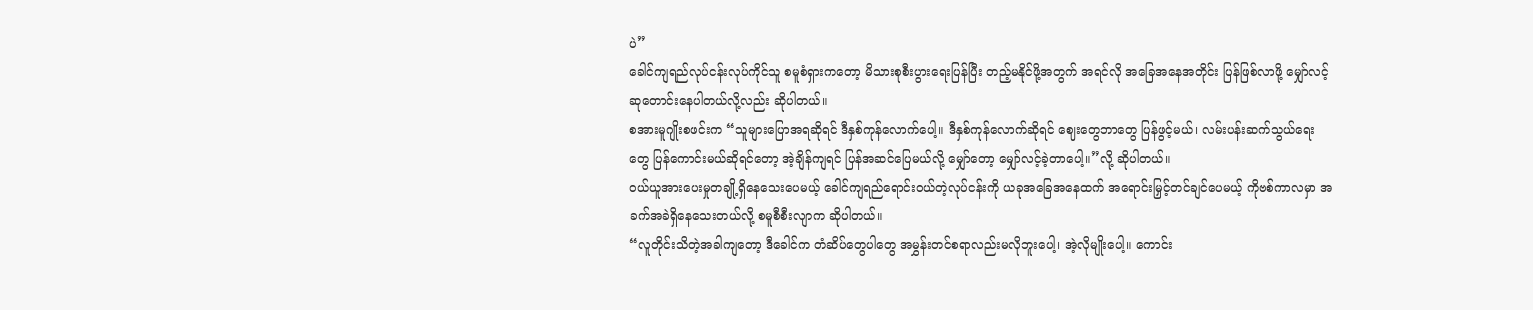ပဲ”
ခေါင်ကျရည်လုပ်ငန်းလုပ်ကိုင်သူ စမူစံရှားကတော့ မိသားစုစီးပွားရေးပြန်ပြီး တည့်မနိုင်ဖို့အတွက် အရင်လို အခြေအနေအတိုင်း ပြန်ဖြစ်လာဖို့ မျှော်လင့်ဆုတောင်းနေပါတယ်လို့လည်း ဆိုပါတယ်။
စအားမူဂျိုးစဖင်းက “သူများပြောအရဆိုရင် ဒီနှစ်ကုန်လောက်ပေါ့။ ဒီနှစ်ကုန်လောက်ဆိုရင် ဈေးတွေဘာတွေ ပြန်ဖွင့်မယ်၊ လမ်းပန်းဆက်သွယ်ရေးတွေ ပြန်ကောင်းမယ်ဆိုရင်တော့ အဲ့ချိန်ကျရင် ပြန်အဆင်ပြေမယ်လို့ မျှော်တော့ မျှော်လင့်ခဲ့တာပေါ့။”လို့ ဆိုပါတယ်။
ဝယ်ယူအားပေးမှုတချို့ရှိနေသေးပေမယ့် ခေါင်ကျရည်ရောင်းဝယ်တဲ့လုပ်ငန်းကို ယခုအခြေအနေထက် အရောင်းမြှင့်တင်ချင်ပေမယ့် ကိုဗစ်ကာလမှာ အခက်အခဲရှိနေသေးတယ်လို့ စမူစီစီးလျာက ဆိုပါတယ်။
“လူတိုင်းသိတဲ့အခါကျတော့ ဒီခေါင်က တံဆိပ်တွေပါတွေ အမွှန်းတင်စရာလည်းမလိုဘူးပေါ့၊ အဲ့လိုမျိုးပေါ့။ ကောင်း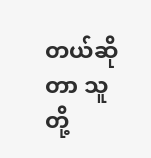တယ်ဆိုတာ သူတို့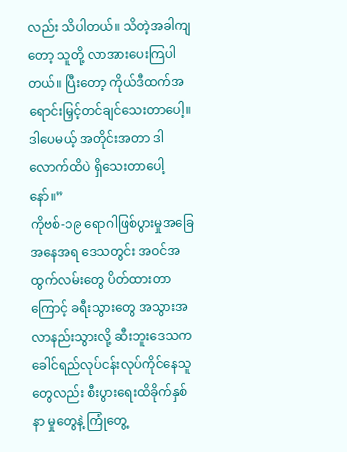လည်း သိပါတယ်။ သိတဲ့အခါကျတော့ သူတို့ လာအားပေးကြပါတယ်။ ပြီးတော့ ကိုယ်ဒီထက်အရောင်းမြှင့်တင်ချင်သေးတာပေါ့။ ဒါပေမယ့် အတိုင်းအတာ ဒါလောက်ထိပဲ ရှိသေးတာပေါ့နော်။”
ကိုဗစ်-၁၉ ရောဂါဖြစ်ပွားမှုအခြေအနေအရ ဒေသတွင်း အဝင်အထွက်လမ်းတွေ ပိတ်ထားတာကြောင့် ခရီးသွားတွေ အသွားအလာနည်းသွားလို့ ဆီးဘူးဒေသက ခေါင်ရည်လုပ်ငန်းလုပ်ကိုင်နေသူတွေလည်း စီးပွားရေးထိခိုက်နှစ်နာ မှုတွေနဲ့ ကြုံတွေ့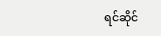ရင်ဆိုင်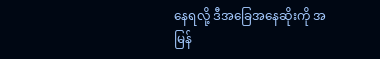နေရလို့ ဒီအခြေအနေဆိုးကို အမြန်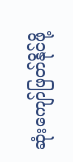ဆုံးကျော်ဖြတ်နိုင်ဖို့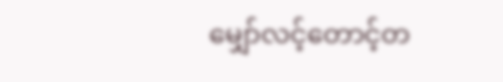မျှော်လင့်တောင့်တ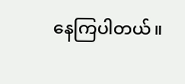နေကြပါတယ်။